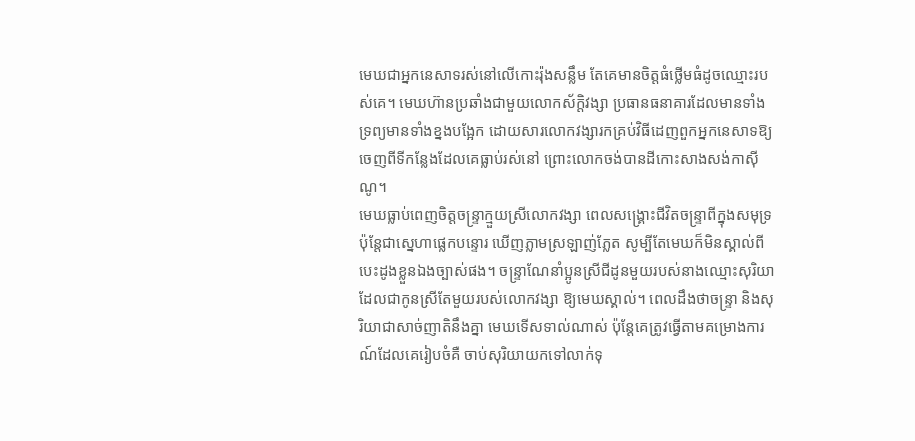មេឃជាអ្នកនេសាទរស់នៅលើកោះរ៉ុងសន្លឹម តែគេមានចិត្តធំថ្លើមធំដូចឈ្មោះរបស់គេ។ មេឃហ៊ានប្រឆាំងជាមួយលោកស័ក្ដិវង្សា ប្រធានធនាគារដែលមានទាំងទ្រព្យមានទាំងខ្នងបង្អែក ដោយសារលោកវង្សារកគ្រប់វិធីដេញពួកអ្នកនេសាទឱ្យចេញពីទីកន្លែងដែលគេធ្លាប់រស់នៅ ព្រោះលោកចង់បានដីកោះសាងសង់កាសុីណូ។
មេឃធ្លាប់ពេញចិត្តចន្រ្ទាក្មួយស្រីលោកវង្សា ពេលសង្គ្រោះជីវិតចន្រ្ទាពីក្នុងសមុទ្រ ប៉ុន្ដែជាស្នេហាផ្លេកបន្ទោរ ឃើញភ្លាមស្រឡាញ់ភ្លែត សូម្បីតែមេឃក៏មិនស្គាល់ពីបេះដូងខ្លួនឯងច្បាស់ផង។ ចន្រ្ទាណែនាំប្អូនស្រីជីដូនមួយរបស់នាងឈ្មោះសុរិយាដែលជាកូនស្រីតែមួយរបស់លោកវង្សា ឱ្យមេឃស្គាល់។ ពេលដឹងថាចន្ទ្រា និងសុរិយាជាសាច់ញាតិនឹងគ្នា មេឃទើសទាល់ណាស់ ប៉ុន្ដែគេត្រូវធ្វើតាមគម្រោងការណ៍ដែលគេរៀបចំគឺ ចាប់សុរិយាយកទៅលាក់ទុ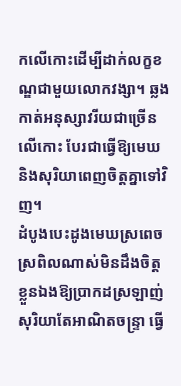កលើកោះដើម្បីដាក់លក្ខខណ្ឌជាមួយលោកវង្សា។ ឆ្លងកាត់អនុស្សាវរីយជាច្រើនលើកោះ បែរជាធ្វើឱ្យមេឃ និងសុរិយាពេញចិត្តគ្នាទៅវិញ។
ដំបូងបេះដូងមេឃស្រពេចស្រពិលណាស់មិនដឹងចិត្តខ្លួនឯងឱ្យប្រាកដស្រឡាញ់សុរិយាតែអាណិតចន្ទ្រា ធ្វើ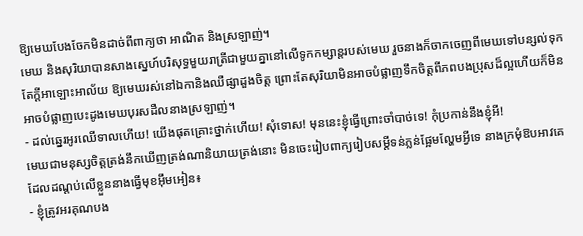ឱ្យមេឃបែងចែកមិនដាច់ពីពាក្យថា អាណិត និងស្រឡាញ់។
មេឃ និងសុរិយាបានសាងស្នេហ៍បរិសុទ្ធមួយរាត្រីជាមួយគ្នានៅលើទូកកម្សាន្ដរបស់មេឃ រួចនាងក៏ចាកចេញពីមេឃទៅបន្សល់ទុកតែក្ដីអាឡោះអាល័យ ឱ្យមេឃរស់នៅឯកានិងឈឺផ្សាដួងចិត្ត ព្រោះតែសុរិយាមិនអាចបំផ្លាញទឹកចិត្តពីភពបងប្រុសដ៏ល្អហើយក៏មិនអាចបំផ្លាញបេះដូងមេឃបុរសដឺលនាងស្រឡាញ់។
- ដល់ឆ្នេរអូរឈើទាលហើយ! យើងផុតគ្រោះថ្នាក់ហើយ! សុំទោស! មុននេះខ្ញុំធ្វើព្រោះចាំបាច់ទេ! កុំប្រកាន់នឹងខ្ញុំអី!
មេឃជាមនុស្សចិត្តត្រង់នឹកឃើញត្រង់ណានិយាយត្រង់នោះ មិនចេះរៀបពាក្យរៀបសម្ដីទន់ភ្លន់ផ្អែមល្ហែមអ្វីទេ នាងក្រមុំឱបអាវគេដែលដណ្ដប់លើខ្លួននាងធ្វើមុខអុឹមអៀន៖
- ខ្ញុំត្រូវអរគុណបង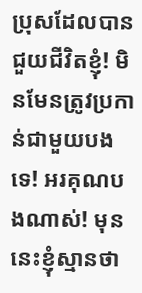ប្រុសដែលបានជួយជីវិតខ្ញុំ! មិនមែនត្រូវប្រកាន់ជាមួយបងទេ! អរគុណបងណាស់! មុននេះខ្ញុំស្មានថា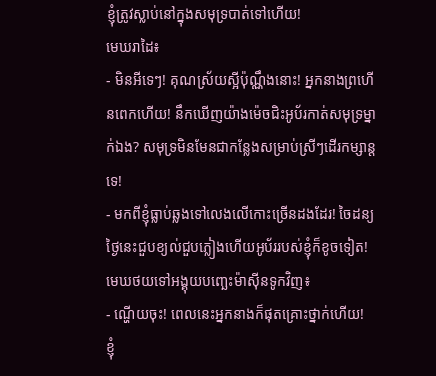ខ្ញុំត្រូវស្លាប់នៅក្នុងសមុទ្របាត់ទៅហើយ!
មេឃរាដៃ៖
- មិនអីទេៗ! គុណស្រ័យស្អីប៉ុណ្ណឹងនោះ! អ្នកនាងព្រហើនពេកហើយ! នឹកឃើញយ៉ាងម៉េចជិះអូប័រកាត់សមុទ្រម្នាក់ឯង? សមុទ្រមិនមែនជាកន្លែងសម្រាប់ស្រីៗដើរកម្សាន្ដទេ!
- មកពីខ្ញុំធ្លាប់ឆ្លងទៅលេងលើកោះច្រើនដងដែរ! ចៃដន្យថ្ងៃនេះជួបខ្យល់ជួបភ្លៀងហើយអូប័ររបស់ខ្ញុំក៏ខូចទៀត!
មេឃថយទៅអង្គុយបញ្ឆេះម៉ាសុីនទូកវិញ៖
- ណ្ហើយចុះ! ពេលនេះអ្នកនាងក៏ផុតគ្រោះថ្នាក់ហើយ! ខ្ញុំ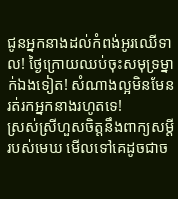ជូនអ្នកនាងដល់កំពង់អូរឈើទាល! ថ្ងៃក្រោយឈប់ចុះសមុទ្រម្នាក់ឯងទៀត! សំណាងល្អមិនមែនរត់រកអ្នកនាងរហូតទេ!
ស្រស់ស្រីហួសចិត្តនឹងពាក្យសម្ដីរបស់មេឃ មើលទៅគេដូចជាច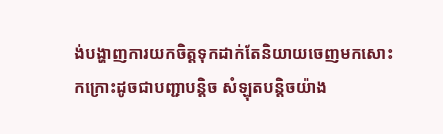ង់បង្ហាញការយកចិត្តទុកដាក់តែនិយាយចេញមកសោះកក្រោះដូចជាបញ្ជាបន្ដិច សំឡុតបន្ដិចយ៉ាង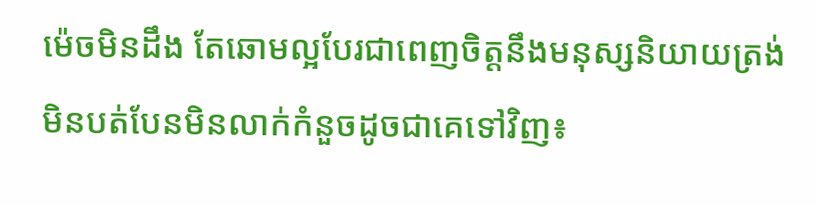ម៉េចមិនដឹង តែឆោមល្អបែរជាពេញចិត្តនឹងមនុស្សនិយាយត្រង់មិនបត់បែនមិនលាក់កំនួចដូចជាគេទៅវិញ៖